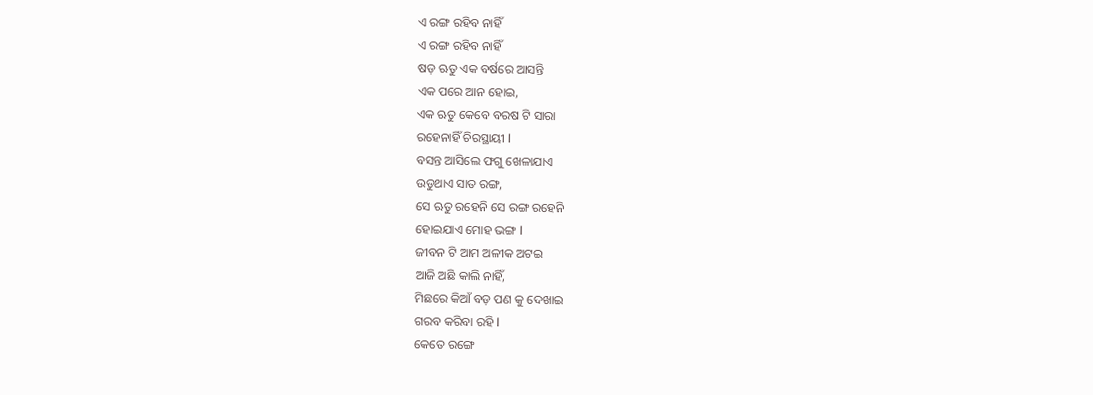ଏ ରଙ୍ଗ ରହିବ ନାହିଁ
ଏ ରଙ୍ଗ ରହିବ ନାହିଁ
ଷଡ଼ ଋତୁ ଏକ ବର୍ଷରେ ଆସନ୍ତି
ଏକ ପରେ ଆନ ହୋଇ,
ଏକ ଋତୁ କେବେ ବରଷ ଟି ସାରା
ରହେନାହିଁ ଚିରସ୍ଥାୟୀ l
ବସନ୍ତ ଆସିଲେ ଫଗୁ ଖେଳାଯାଏ
ଉଡୁଥାଏ ସାତ ରଙ୍ଗ,
ସେ ଋତୁ ରହେନି ସେ ରଙ୍ଗ ରହେନି
ହୋଇଯାଏ ମୋହ ଭଙ୍ଗ l
ଜୀବନ ଟି ଆମ ଅଳୀକ ଅଟଇ
ଆଜି ଅଛି କାଲି ନାହିଁ,
ମିଛରେ କିଆଁ ବଡ଼ ପଣ କୁ ଦେଖାଇ
ଗରବ କରିବା ରହି l
କେତେ ରଙ୍ଗେ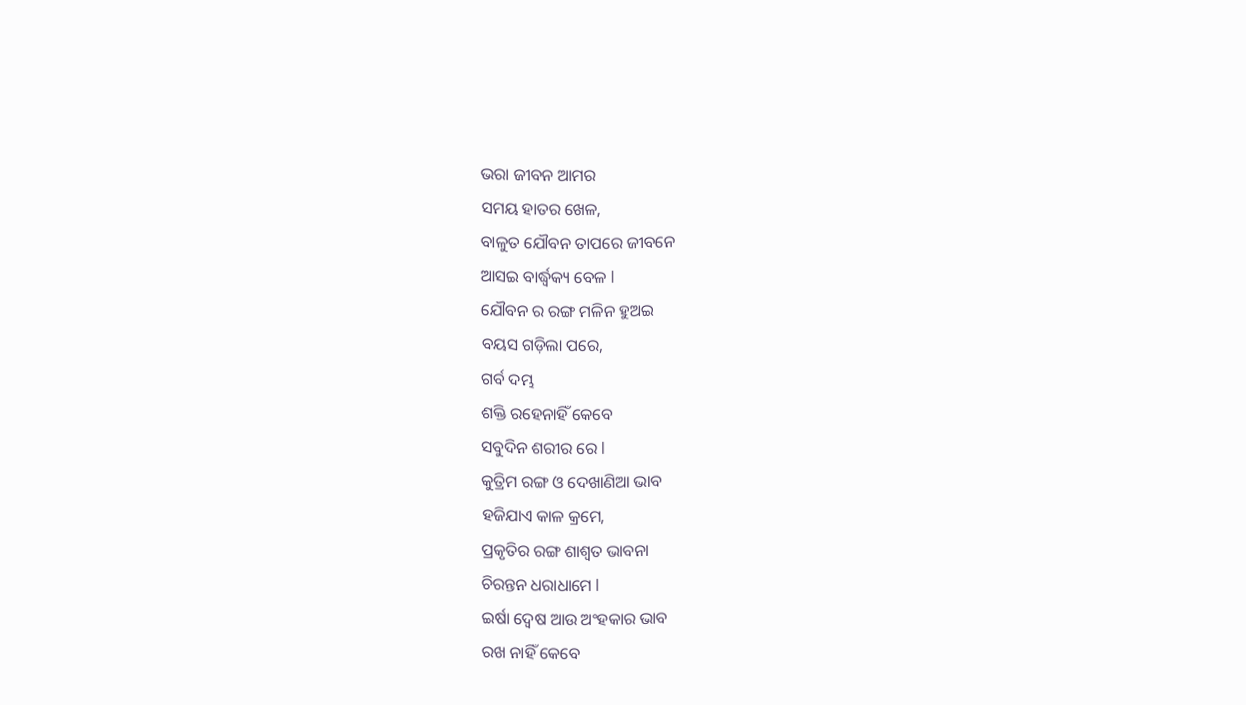ଭରା ଜୀବନ ଆମର
ସମୟ ହାତର ଖେଳ,
ବାଳୁତ ଯୌବନ ତାପରେ ଜୀବନେ
ଆସଇ ବାର୍ଦ୍ଧ୍ୱକ୍ୟ ବେଳ l
ଯୌବନ ର ରଙ୍ଗ ମଳିନ ହୁଅଇ
ବୟସ ଗଡ଼ିଲା ପରେ,
ଗର୍ବ ଦମ୍ଭ
ଶକ୍ତି ରହେନାହିଁ କେବେ
ସବୁଦିନ ଶରୀର ରେ l
କୁତ୍ରିମ ରଙ୍ଗ ଓ ଦେଖାଣିଆ ଭାବ
ହଜିଯାଏ କାଳ କ୍ରମେ,
ପ୍ରକୃତିର ରଙ୍ଗ ଶାଶ୍ୱତ ଭାବନା
ଚିରନ୍ତନ ଧରାଧାମେ l
ଇର୍ଷା ଦ୍ୱେଷ ଆଉ ଅଂହକାର ଭାବ
ରଖ ନାହିଁ କେବେ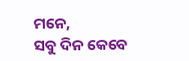ମନେ,
ସବୁ ଦିନ କେବେ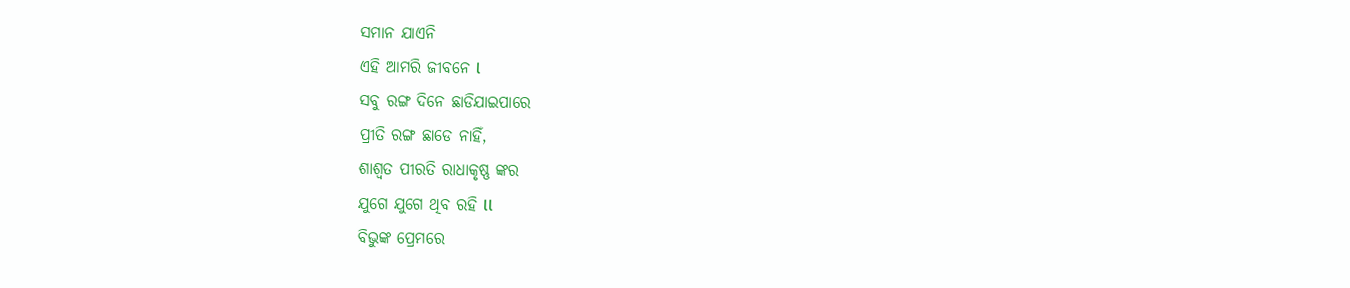ସମାନ ଯାଏନି
ଏହି ଆମରି ଜୀବନେ l
ସବୁ ରଙ୍ଗ ଦିନେ ଛାଡିଯାଇପାରେ
ପ୍ରୀତି ରଙ୍ଗ ଛାଡେ ନାହିଁ,
ଶାଶ୍ୱତ ପୀରତି ରାଧାକୃଷ୍ଣ ଙ୍କର
ଯୁଗେ ଯୁଗେ ଥିବ ରହି ll
ବିଭୁଙ୍କ ପ୍ରେମରେ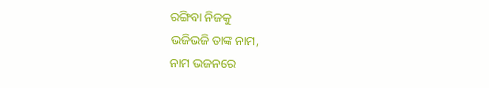ରଙ୍ଗିବା ନିଜକୁ
ଭଜିଭଜି ତାଙ୍କ ନାମ,
ନାମ ଭଜନରେ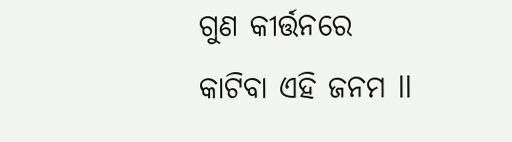ଗୁଣ କୀର୍ତ୍ତନରେ
କାଟିବା ଏହି ଜନମ ll